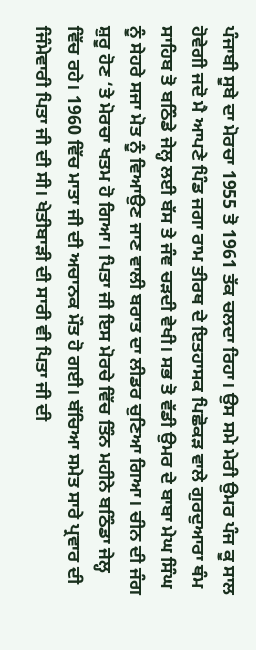ਪੰਜਾਬੀ ਸੂਬੇ ਦਾ ਮੋਰਚਾ 1955 ਤੋ 1961 ਤੱਕ ਚਲਦਾ ਰਿਹਾ। ਉਸ ਸਮੇ ਮੇਰੀ ਉਮਰ ਪੰਜ ਕੂ ਸਾਲ ਹੋਵੇਗੀ ਜਦੋ ਮੈ ਆਪਣੇ ਪਿੰਡ ਜਗਾ ਰਾਮ ਤੀਰਥ ਦੇ ਇਤਹਾਸਕ ਪਿਛੋਕੜ ਵਾਲੇ ਗੁਰਦੁਆਰਾ ਥੰਮ ਸਾਹਿਬ ਤੋ ਬਠਿੰਡੇ ਜੇਲ੍ਹ ਲਈ ਬੱਸ ਤੇ ਜੰਞ ਚੜਦੀ ਵੇਖੀ। ਸਭ ਤੋ ਵੱਡੀ ਉਮਰ ਦੇ ਬਾਬਾ ਮੇਘ ਸਿੰਘ ਨੂੰ ਸੇਹਰੇ ਸਜਾ ਮੋਤ ਨੂੰ ਵਿਆਉਣ ਜਾਣ ਵਾਲੀ ਬਰਾਤ ਦਾ ਲੀਡਰ ਚੁਣਿਆ ਗਿਆ। ਚੀਨ ਦੀ ਜੰਗ ਸ਼ੁਰੂ ਹੋਣ ‘ਤੇ ਮੋਰਚਾ ਖਤਮ ਹੋ ਗਿਆ। ਪਿਤਾ ਜੀ ਇਸ ਮੋਰਚੇ ਵਿੱਚ ਤਿੰਨ ਮਹੀਨੇ ਬਠਿੰਡਾ ਜੇਲ੍ਹ ਵਿੱਚ ਰਹੇ। 1960 ਵਿੱਚ ਮਾਤਾ ਜੀ ਦੀ ਅਚਾਨਕ ਮੌਤ ਹੋ ਗਈ। ਬੱਚਿਆ ਸਮੇਤ ਸਾਰੇ ਪ੍ਰਵਾਰ ਦੀ ਜਿੰਮੇਵਾਰੀ ਪਿਤਾ ਜੀ ਦੀ ਸੀ। ਖੇਤੀਬਾੜੀ ਦੀ ਸਾਰੀ ਵੀ ਪਿਤਾ ਜੀ ਦੀ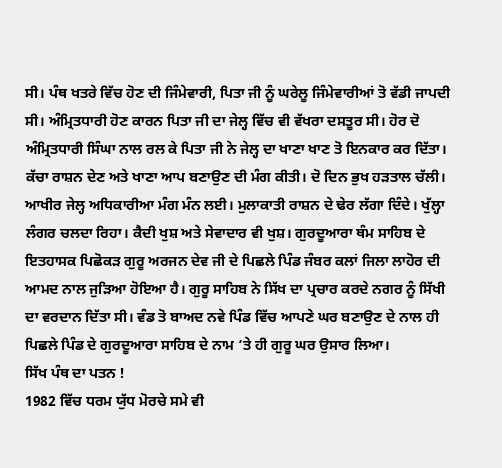ਸੀ। ਪੰਥ ਖਤਰੇ ਵਿੱਚ ਹੋਣ ਦੀ ਜਿੰਮੇਵਾਰੀ, ਪਿਤਾ ਜੀ ਨੂੰ ਘਰੇਲੂ ਜਿੰਮੇਵਾਰੀਆਂ ਤੋ ਵੱਡੀ ਜਾਪਦੀ ਸੀ। ਅੰਮ੍ਰਿਤਧਾਰੀ ਹੋਣ ਕਾਰਨ ਪਿਤਾ ਜੀ ਦਾ ਜੇਲ੍ਹ ਵਿੱਚ ਵੀ ਵੱਖਰਾ ਦਸਤੂਰ ਸੀ। ਹੋਰ ਦੋ ਅੰਮ੍ਰਿਤਧਾਰੀ ਸਿੰਘਾ ਨਾਲ ਰਲ ਕੇ ਪਿਤਾ ਜੀ ਨੇ ਜੇਲ੍ਹ ਦਾ ਖਾਣਾ ਖਾਣ ਤੋ ਇਨਕਾਰ ਕਰ ਦਿੱਤਾ। ਕੱਚਾ ਰਾਸ਼ਨ ਦੇਣ ਅਤੇ ਖਾਣਾ ਆਪ ਬਣਾਉਣ ਦੀ ਮੰਗ ਕੀਤੀ। ਦੋ ਦਿਨ ਭੁਖ ਹੜਤਾਲ ਚੱਲੀ। ਆਖੀਰ ਜੇਲ੍ਹ ਅਧਿਕਾਰੀਆ ਮੰਗ ਮੰਨ ਲਈ। ਮੁਲਾਕਾਤੀ ਰਾਸ਼ਨ ਦੇ ਢੇਰ ਲੱਗਾ ਦਿੰਦੇ। ਖੁੱਲ੍ਹਾ ਲੰਗਰ ਚਲਦਾ ਰਿਹਾ। ਕੈਦੀ ਖੁਸ਼ ਅਤੇ ਸੇਵਾਦਾਰ ਵੀ ਖੁਸ਼। ਗੁਰਦੂਆਰਾ ਥੰਮ ਸਾਹਿਬ ਦੇ ਇਤਹਾਸਕ ਪਿਛੋਕੜ ਗੁਰੂ ਅਰਜਨ ਦੇਵ ਜੀ ਦੇ ਪਿਛਲੇ ਪਿੰਡ ਜੰਬਰ ਕਲਾਂ ਜਿਲਾ ਲਾਹੋਰ ਦੀ ਆਮਦ ਨਾਲ ਜੁੜਿਆ ਹੋਇਆ ਹੈ। ਗੁਰੂ ਸਾਹਿਬ ਨੇ ਸਿੱਖ ਦਾ ਪ੍ਰਚਾਰ ਕਰਦੇ ਨਗਰ ਨੂੰ ਸਿੱਖੀ ਦਾ ਵਰਦਾਨ ਦਿੱਤਾ ਸੀ। ਵੰਡ ਤੋ ਬਾਅਦ ਨਵੇ ਪਿੰਡ ਵਿੱਚ ਆਪਣੇ ਘਰ ਬਣਾਉਣ ਦੇ ਨਾਲ ਹੀ ਪਿਛਲੇ ਪਿੰਡ ਦੇ ਗੁਰਦੂਆਰਾ ਸਾਹਿਬ ਦੇ ਨਾਮ ‘ਤੇ ਹੀ ਗੁਰੂ ਘਰ ਉਸਾਰ ਲਿਆ।
ਸਿੱਖ ਪੰਥ ਦਾ ਪਤਨ !
1982 ਵਿੱਚ ਧਰਮ ਯੁੱਧ ਮੋਰਚੇ ਸਮੇ ਵੀ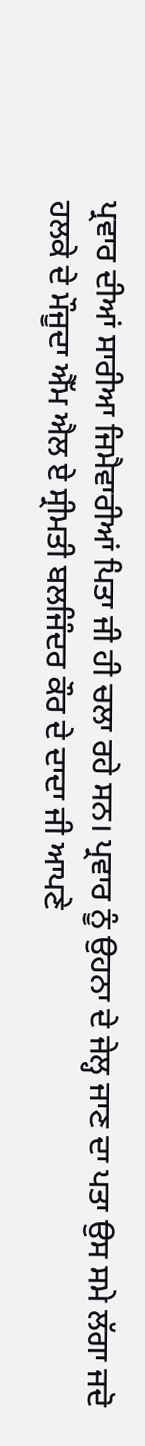ਪ੍ਰਵਾਰ ਦੀਆਂ ਸਾਰੀਆ ਜਿਮੈਵਾਰੀਆਂ ਪਿਤਾ ਜੀ ਹੀ ਚਲਾ ਰਹੇ ਸਨ। ਪ੍ਰਵਾਰ ਨੂੰ ਉਹਨਾ ਦੇ ਜੇਲ੍ਹ ਜਾਣ ਦਾ ਪਤਾ ਉਸ ਸਮੇ ਲੱਗਾ ਜਦੋ ਹਲਕੇ ਦੇ ਮੌਜੂਦਾ ਐੱਮ ਐਲ ਏ ਸ੍ਰੀਮਤੀ ਬਲਜਿੰਦਰ ਕੌਰ ਦੇ ਦਾਦਾ ਜੀ ਆਪਣੇ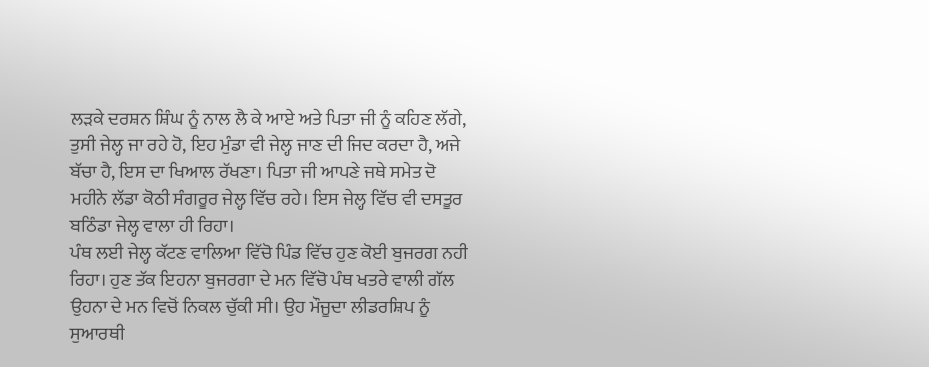ਲੜਕੇ ਦਰਸ਼ਨ ਸ਼ਿੰਘ ਨੂੰ ਨਾਲ ਲੈ ਕੇ ਆਏ ਅਤੇ ਪਿਤਾ ਜੀ ਨੂੰ ਕਹਿਣ ਲੱਗੇ, ਤੁਸੀ ਜੇਲ੍ਹ ਜਾ ਰਹੇ ਹੋ, ਇਹ ਮੁੰਡਾ ਵੀ ਜੇਲ੍ਹ ਜਾਣ ਦੀ ਜਿਦ ਕਰਦਾ ਹੈ, ਅਜੇ ਬੱਚਾ ਹੈ, ਇਸ ਦਾ ਖਿਆਲ ਰੱਖਣਾ। ਪਿਤਾ ਜੀ ਆਪਣੇ ਜਥੇ ਸਮੇਤ ਦੋ ਮਹੀਨੇ ਲੱਡਾ ਕੋਠੀ ਸੰਗਰੂਰ ਜੇਲ੍ਹ ਵਿੱਚ ਰਹੇ। ਇਸ ਜੇਲ੍ਹ ਵਿੱਚ ਵੀ ਦਸਤੂਰ ਬਠਿੰਡਾ ਜੇਲ੍ਹ ਵਾਲਾ ਹੀ ਰਿਹਾ।
ਪੰਥ ਲਈ ਜੇਲ੍ਹ ਕੱਟਣ ਵਾਲਿਆ ਵਿੱਚੋ ਪਿੰਡ ਵਿੱਚ ਹੁਣ ਕੋਈ ਬੁਜਰਗ ਨਹੀ ਰਿਹਾ। ਹੁਣ ਤੱਕ ਇਹਨਾ ਬੁਜਰਗਾ ਦੇ ਮਨ ਵਿੱਚੋ ਪੰਥ ਖਤਰੇ ਵਾਲੀ ਗੱਲ ਉਹਨਾ ਦੇ ਮਨ ਵਿਚੋਂ ਨਿਕਲ ਚੁੱਕੀ ਸੀ। ਉਹ ਮੌਜੂਦਾ ਲੀਡਰਸ਼ਿਪ ਨੂੰ ਸੁਆਰਥੀ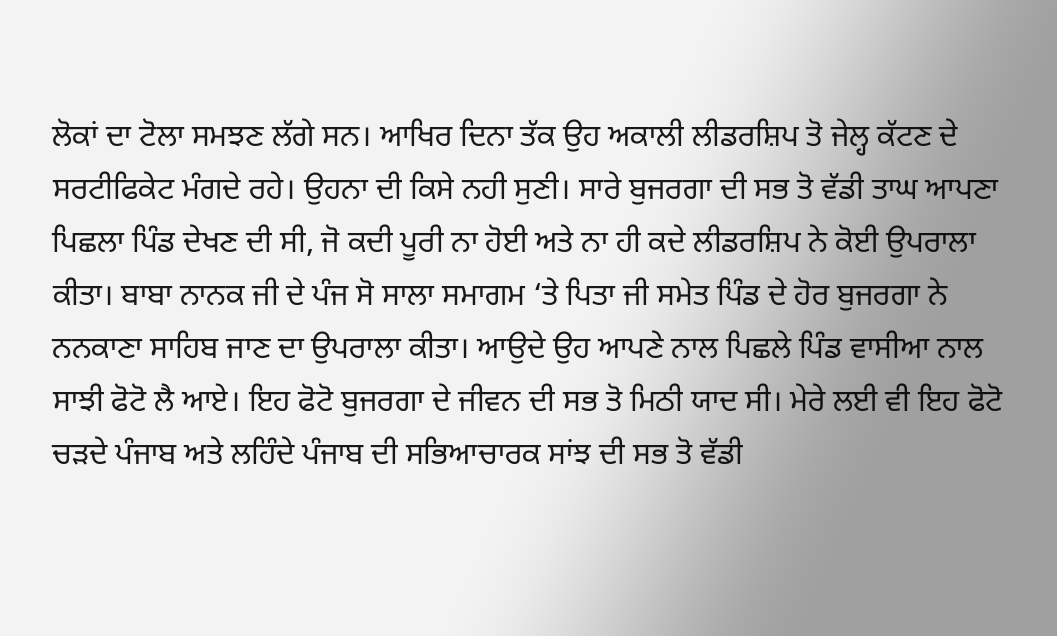ਲੋਕਾਂ ਦਾ ਟੋਲਾ ਸਮਝਣ ਲੱਗੇ ਸਨ। ਆਖਿਰ ਦਿਨਾ ਤੱਕ ਉਹ ਅਕਾਲੀ ਲੀਡਰਸ਼ਿਪ ਤੋ ਜੇਲ੍ਹ ਕੱਟਣ ਦੇ ਸਰਟੀਫਿਕੇਟ ਮੰਗਦੇ ਰਹੇ। ਉਹਨਾ ਦੀ ਕਿਸੇ ਨਹੀ ਸੁਣੀ। ਸਾਰੇ ਬੁਜਰਗਾ ਦੀ ਸਭ ਤੋ ਵੱਡੀ ਤਾਘ ਆਪਣਾ ਪਿਛਲਾ ਪਿੰਡ ਦੇਖਣ ਦੀ ਸੀ, ਜੋ ਕਦੀ ਪੂਰੀ ਨਾ ਹੋਈ ਅਤੇ ਨਾ ਹੀ ਕਦੇ ਲੀਡਰਸ਼ਿਪ ਨੇ ਕੋਈ ਉਪਰਾਲਾ ਕੀਤਾ। ਬਾਬਾ ਨਾਨਕ ਜੀ ਦੇ ਪੰਜ ਸੋ ਸਾਲਾ ਸਮਾਗਮ ‘ਤੇ ਪਿਤਾ ਜੀ ਸਮੇਤ ਪਿੰਡ ਦੇ ਹੋਰ ਬੁਜਰਗਾ ਨੇ ਨਨਕਾਣਾ ਸਾਹਿਬ ਜਾਣ ਦਾ ਉਪਰਾਲਾ ਕੀਤਾ। ਆਉਦੇ ਉਹ ਆਪਣੇ ਨਾਲ ਪਿਛਲੇ ਪਿੰਡ ਵਾਸੀਆ ਨਾਲ ਸਾਝੀ ਫੋਟੋ ਲੈ ਆਏ। ਇਹ ਫੋਟੋ ਬੁਜਰਗਾ ਦੇ ਜੀਵਨ ਦੀ ਸਭ ਤੋ ਮਿਠੀ ਯਾਦ ਸੀ। ਮੇਰੇ ਲਈ ਵੀ ਇਹ ਫੋਟੋ ਚੜਦੇ ਪੰਜਾਬ ਅਤੇ ਲਹਿੰਦੇ ਪੰਜਾਬ ਦੀ ਸਭਿਆਚਾਰਕ ਸਾਂਝ ਦੀ ਸਭ ਤੋ ਵੱਡੀ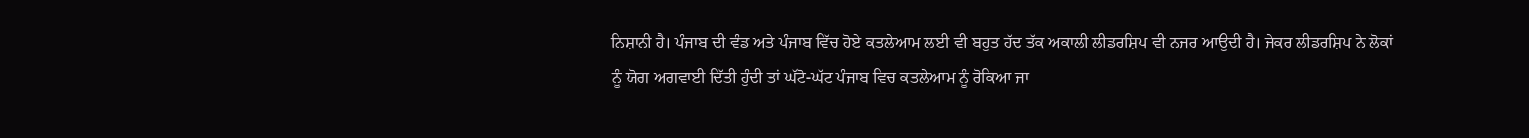ਨਿਸ਼ਾਨੀ ਹੈ। ਪੰਜਾਬ ਦੀ ਵੰਡ ਅਤੇ ਪੰਜਾਬ ਵਿੱਚ ਹੋਏ ਕਤਲੇਆਮ ਲਈ ਵੀ ਬਹੁਤ ਹੱਦ ਤੱਕ ਅਕਾਲੀ ਲੀਡਰਸ਼ਿਪ ਵੀ ਨਜਰ ਆਉਦੀ ਹੈ। ਜੇਕਰ ਲੀਡਰਸ਼ਿਪ ਨੇ ਲੋਕਾਂ ਨੂੰ ਯੋਗ ਅਗਵਾਈ ਦਿੱਤੀ ਹੁੰਦੀ ਤਾਂ ਘੱਟੋ-ਘੱਟ ਪੰਜਾਬ ਵਿਚ ਕਤਲੇਆਮ ਨੂੰ ਰੋਕਿਆ ਜਾ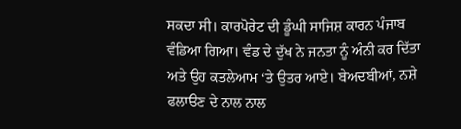ਸਕਦਾ ਸੀ। ਕਾਰਪੋਰੇਟ ਦੀ ਡੂੰਘੀ ਸਾਜਿਸ਼ ਕਾਰਨ ਪੰਜਾਬ ਵੰਡਿਆ ਗਿਆ। ਵੰਡ ਦੇ ਦੁੱਖ ਨੇ ਜਨਤਾ ਨੂੰ ਅੰਨੀ ਕਰ ਦਿੱਤਾ ਅਤੇ ਉਹ ਕਤਲੇਆਮ ‘ਤੇ ਉਤਰ ਆਏ। ਬੇਅਦਬੀਆਂ, ਨਸ਼ੇ ਫਲਾੳਣ ਦੇ ਨਾਲ ਨਾਲ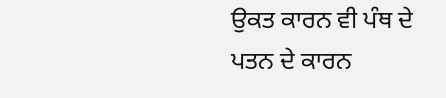ਉਕਤ ਕਾਰਨ ਵੀ ਪੰਥ ਦੇ ਪਤਨ ਦੇ ਕਾਰਨ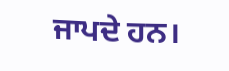ਜਾਪਦੇ ਹਨ।